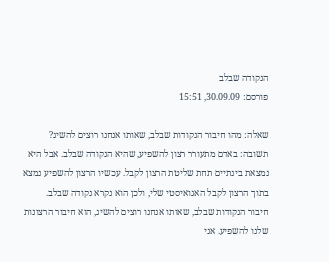הנקודה שבלב
פורסם: 30.09.09, 15:51

שאלה: מהו חיבור הנקודות שבלב, שאותו אנחנו רוצים להשיג?
תשובה: באדם מתעורר רצון להשפיע, שהיא הנקודה שבלב. אבל היא נמצאת בינתיים תחת שליטת הרצון לקבל. עכשיו הרצון להשפיע נמצא בתוך הרצון לקבל האגואיסטי שלי, ולכן הוא נקרא נקודה שבלב.
חיבור הנקודות שבלב, שאותו אנחנו רוצים להשיג, הוא חיבור הרצונות שלנו להשפיע. אני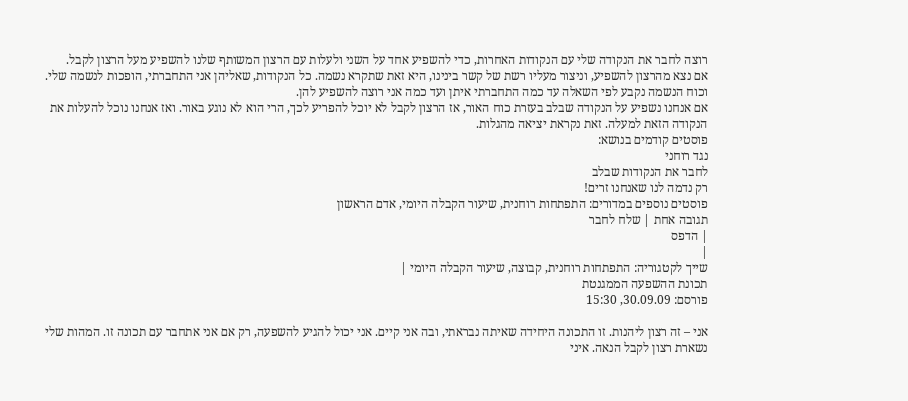רוצה לחבר את הנקודה שלי עם הנקודות האחרות, כדי להשפיע אחד על השני ולעלות עם הרצון המשותף שלנו להשפיע מעל הרצון לקבל.
אם נצא מהרצון להשפיע, וניצור מעליו רשת של קשר בינינו, היא זאת שתקרא נשמה. כל הנקודות, שאליהן אני התחברתי, הופכות לנשמה שלי. וכוח הנשמה נקבע לפי השאלה עד כמה התחברתי איתן ועד כמה אני רוצה להשפיע להן.
אם אנחנו נשפיע על הנקודה שבלב בעזרת כוח האור, אז הרצון לקבל לא יוכל להפריע לכך, הרי הוא לא נוגע באור. ואז אנחנו נוכל להעלות את הנקודה הזאת למעלה. זאת נקראת יציאה מהגלות.
פוסטים קודמים בנושא:
נגד רוחני
לחבר את הנקודות שבלב
רק נדמה לנו שאנחנו זרים!
פוסטים נוספים במדורים: התפתחות רוחנית, שיעור הקבלה היומי, אדם הראשון
תגובה אחת | שלח לחבר
| הדפס
|
שייך לקטגוריה: התפתחות רוחנית, קבוצה, שיעור הקבלה היומי |
תכונת ההשפעה הממגנטת
פורסם: 30.09.09, 15:30

אני – זה רצון ליהנות. זו התכונה היחידה שאיתה נבראתי, ובה אני קיים. אני יכול להגיע להשפעה, רק אם אני אתחבר עם תכונה זו. המהות שלי נשארת רצון לקבל הנאה. איני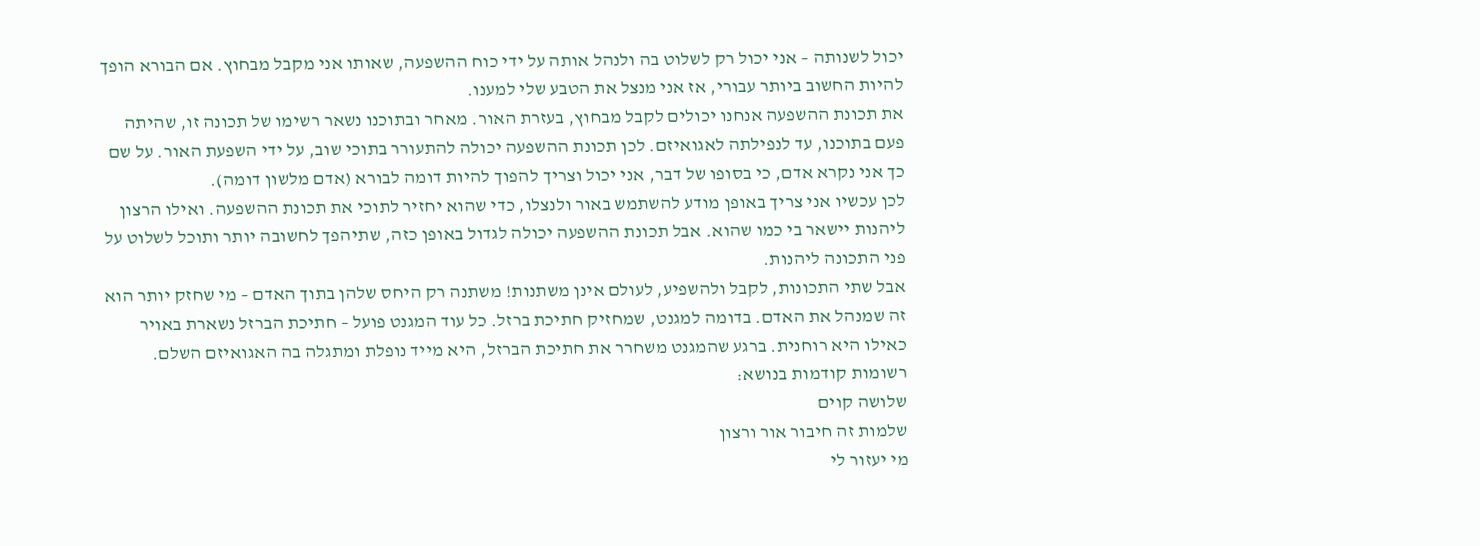יכול לשנותה – אני יכול רק לשלוט בה ולנהל אותה על ידי כוח ההשפעה, שאותו אני מקבל מבחוץ. אם הבורא הופך להיות החשוב ביותר עבורי, אז אני מנצל את הטבע שלי למענו.
את תכונת ההשפעה אנחנו יכולים לקבל מבחוץ, בעזרת האור. מאחר ובתוכנו נשאר רשימו של תכונה זו, שהיתה פעם בתוכנו, עד לנפילתה לאגואיזם. לכן תכונת ההשפעה יכולה להתעורר בתוכי שוב, על ידי השפעת האור. על שם כך אני נקרא אדם, כי בסופו של דבר, אני יכול וצריך להפוך להיות דומה לבורא (אדם מלשון דומה).
לכן עכשיו אני צריך באופן מודע להשתמש באור ולנצלו, כדי שהוא יחזיר לתוכי את תכונת ההשפעה. ואילו הרצון ליהנות יישאר בי כמו שהוא. אבל תכונת ההשפעה יכולה לגדול באופן כזה, שתיהפך לחשובה יותר ותוכל לשלוט על פני התכונה ליהנות.
אבל שתי התכונות, לקבל ולהשפיע, לעולם אינן משתנות! משתנה רק היחס שלהן בתוך האדם – מי שחזק יותר הוא זה שמנהל את האדם. בדומה למגנט, שמחזיק חתיכת ברזל. כל עוד המגנט פועל – חתיכת הברזל נשארת באויר כאילו היא רוחנית. ברגע שהמגנט משחרר את חתיכת הברזל, היא מייד נופלת ומתגלה בה האגואיזם השלם.
רשומות קודמות בנושא:
שלושה קוים
שלמות זה חיבור אור ורצון
מי יעזור לי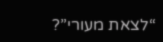“לצאת מעורי”?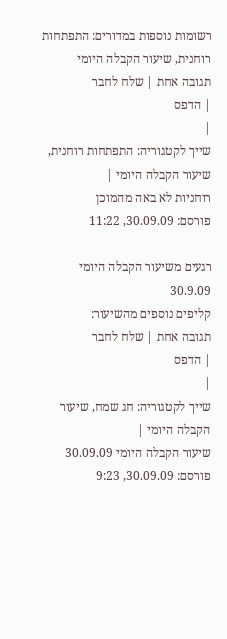רשומות נוספות במדורים: התפתחות רוחנית, שיעור הקבלה היומי
תגובה אחת | שלח לחבר
| הדפס
|
שייך לקטגוריה: התפתחות רוחנית, שיעור הקבלה היומי |
רוחניות לא באה מהמוכן
פורסם: 30.09.09, 11:22

רגעים משיעור הקבלה היומי 30.9.09
קליפים נוספים מהשיעור:
תגובה אחת | שלח לחבר
| הדפס
|
שייך לקטגוריה: חג שמח, שיעור הקבלה היומי |
שיעור הקבלה היומי 30.09.09
פורסם: 30.09.09, 9:23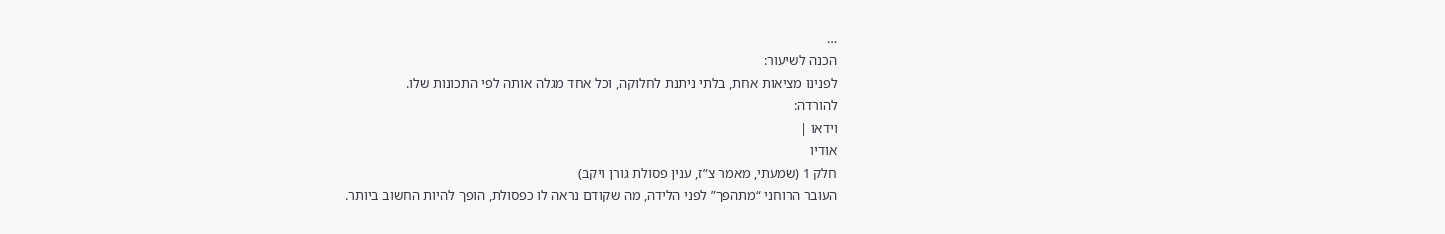…
הכנה לשיעור:
לפנינו מציאות אחת, בלתי ניתנת לחלוקה, וכל אחד מגלה אותה לפי התכונות שלו.
להורדה:
וידאו |
אודיו
חלק 1 (שמעתי, מאמר צ”ז, ענין פסולת גורן ויקב)
העובר הרוחני “מתהפך” לפני הלידה, מה שקודם נראה לו כפסולת, הופך להיות החשוב ביותר.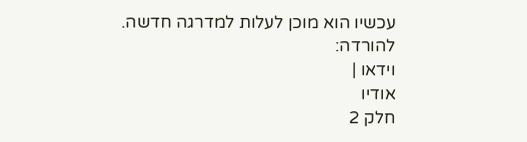עכשיו הוא מוכן לעלות למדרגה חדשה.
להורדה:
וידאו |
אודיו
חלק 2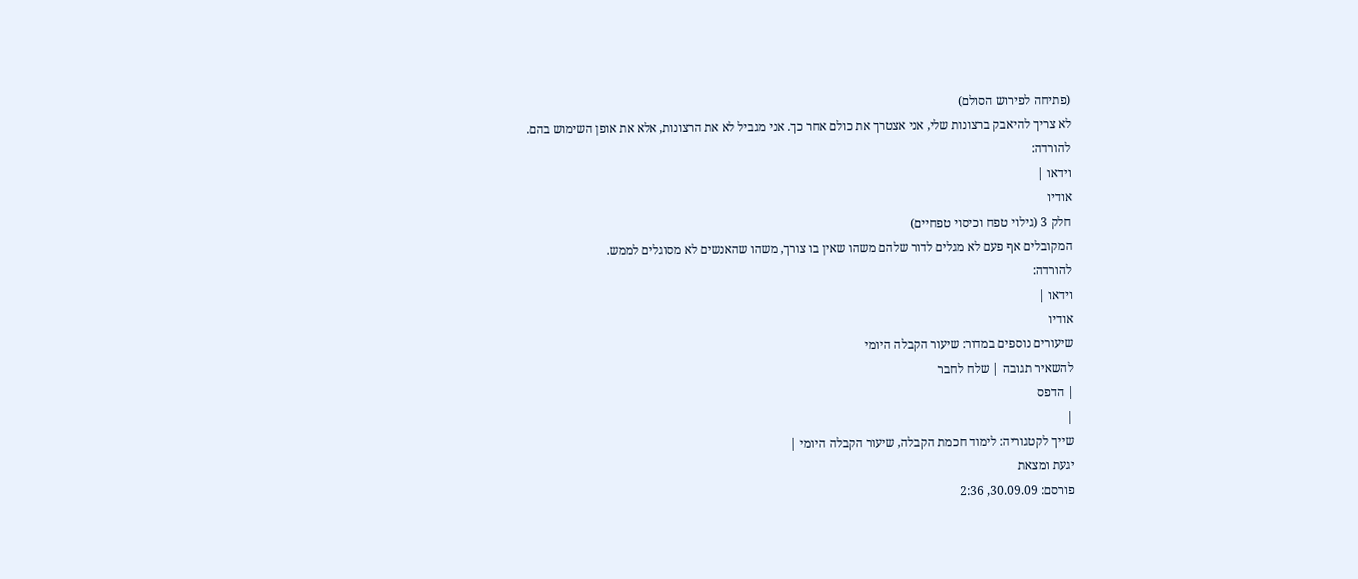(פתיחה לפירוש הסולם)
לא צריך להיאבק ברצונות שלי, אני אצטרך את כולם אחר כך. אני מגביל לא את הרצונות, אלא את אופן השימוש בהם.
להורדה:
וידאו |
אודיו
חלק 3 (גילוי טפח וכיסוי טפחיים)
המקובלים אף פעם לא מגלים לדור שלהם משהו שאין בו צורך, משהו שהאנשים לא מסוגלים לממש.
להורדה:
וידאו |
אודיו
שיעורים נוספים במדור: שיעור הקבלה היומי
להשאיר תגובה | שלח לחבר
| הדפס
|
שייך לקטגוריה: לימוד חכמת הקבלה, שיעור הקבלה היומי |
יגעת ומצאת
פורסם: 30.09.09, 2:36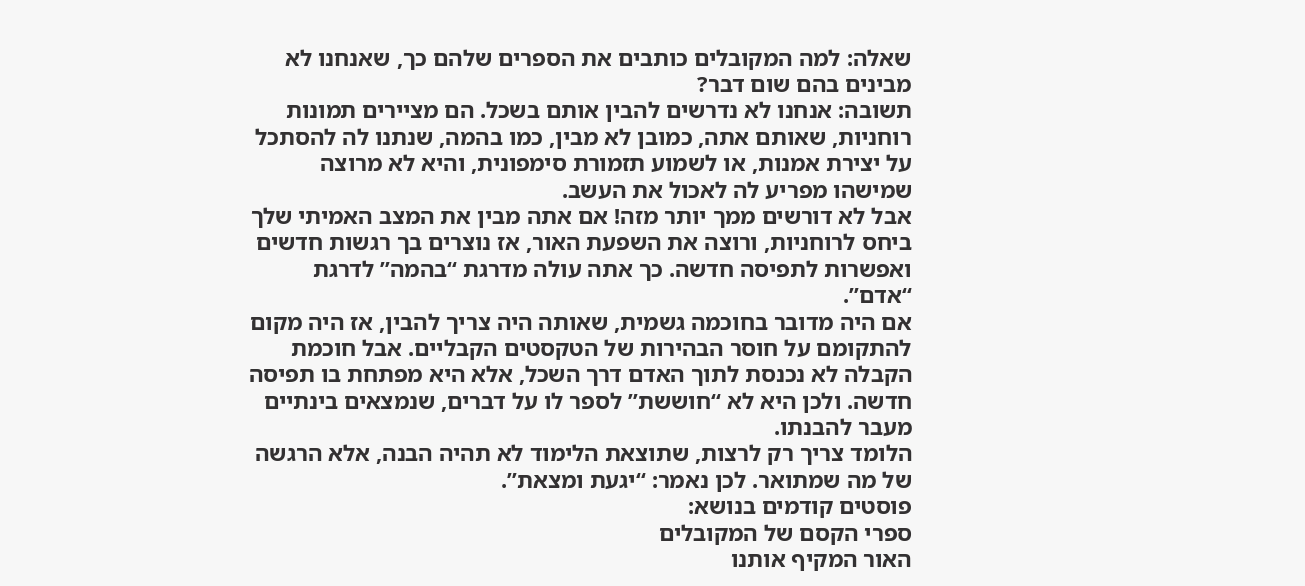שאלה: למה המקובלים כותבים את הספרים שלהם כך, שאנחנו לא מבינים בהם שום דבר?
תשובה: אנחנו לא נדרשים להבין אותם בשכל. הם מציירים תמונות רוחניות, שאותם אתה, כמובן לא מבין, כמו בהמה, שנתנו לה להסתכל על יצירת אמנות, או לשמוע תזמורת סימפונית, והיא לא מרוצה שמישהו מפריע לה לאכול את העשב.
אבל לא דורשים ממך יותר מזה! אם אתה מבין את המצב האמיתי שלך ביחס לרוחניות, ורוצה את השפעת האור, אז נוצרים בך רגשות חדשים ואפשרות לתפיסה חדשה. כך אתה עולה מדרגת “בהמה” לדרגת “אדם”.
אם היה מדובר בחוכמה גשמית, שאותה היה צריך להבין, אז היה מקום להתקומם על חוסר הבהירות של הטקסטים הקבליים. אבל חוכמת הקבלה לא נכנסת לתוך האדם דרך השכל, אלא היא מפתחת בו תפיסה חדשה. ולכן היא לא “חוששת” לספר לו על דברים, שנמצאים בינתיים מעבר להבנתו.
הלומד צריך רק לרצות, שתוצאת הלימוד לא תהיה הבנה, אלא הרגשה של מה שמתואר. לכן נאמר: “יגעת ומצאת”.
פוסטים קודמים בנושא:
ספרי הקסם של המקובלים
האור המקיף אותנו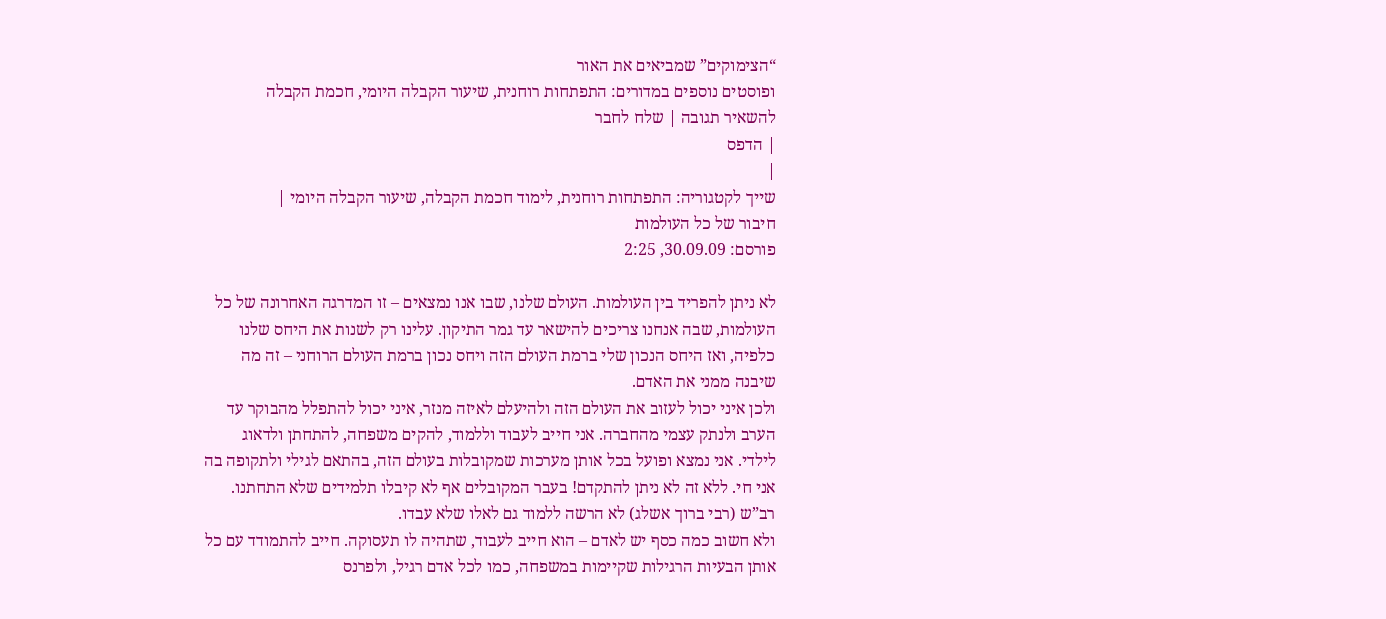“הצימוקים” שמביאים את האור
ופוסטים נוספים במדורים: התפתחות רוחנית, שיעור הקבלה היומי, חכמת הקבלה
להשאיר תגובה | שלח לחבר
| הדפס
|
שייך לקטגוריה: התפתחות רוחנית, לימוד חכמת הקבלה, שיעור הקבלה היומי |
חיבור של כל העולמות
פורסם: 30.09.09, 2:25

לא ניתן להפריד בין העולמות. העולם שלנו, שבו אנו נמצאים – זו המדרגה האחרונה של כל העולמות, שבה אנחנו צריכים להישאר עד גמר התיקון. עלינו רק לשנות את היחס שלנו כלפיה, ואז היחס הנכון שלי ברמת העולם הזה ויחס נכון ברמת העולם הרוחני – זה מה שיבנה ממני את האדם.
ולכן איני יכול לעזוב את העולם הזה ולהיעלם לאיזה מנזר, איני יכול להתפלל מהבוקר עד הערב ולנתק עצמי מהחברה. אני חייב לעבוד וללמוד, להקים משפחה, להתחתן ולדאוג לילדי. אני נמצא ופועל בכל אותן מערכות שמקובלות בעולם הזה, בהתאם לגילי ולתקופה בה אני חי. ללא זה לא ניתן להתקדם! בעבר המקובלים אף לא קיבלו תלמידים שלא התחתנו. רב”ש (רבי ברוך אשלג) לא הרשה ללמוד גם לאלו שלא עבדו.
ולא חשוב כמה כסף יש לאדם – הוא חייב לעבוד, שתהיה לו תעסוקה. חייב להתמודד עם כל אותן הבעיות הרגילות שקיימות במשפחה, כמו לכל אדם רגיל, ולפרנס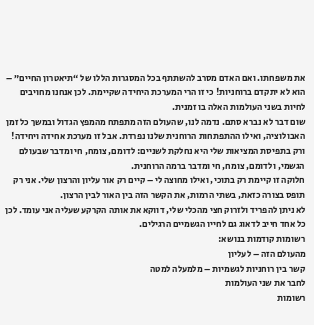את משפחתו. ואם האדם מסרב להשתתף בכל המסגרות הללו של “תיאטרון החיים” – הוא לא יתקדם ברוחניות! כי זו הרי המערכת היחידה שקיימת. לכן אנחנו מחויבים לחיות בשני העולמות האלה בו זמנית.
שום דבר לא נברא סתם. נדמה לנו, שהעולם הזה מתפתח מהמפץ הגדול ובמשך כל זמן האבולוציה, ואילו ההתפתחות הרוחנית שלנו נפרדת. אבל זו מערכת אחידה ויחידה! ורק בתפיסת המציאות שלי היא נחלקת לשניים: לדומם, צומח, חי ומדבר שבעולם הגשמי, ולדומם, צומח, חי ומדבר ברמה הרוחנית.
חלוקה זו קיימת רק בתוכי, ואילו מחוצה לי – קיים רק אור עליון והרצון שלי. אני רק תופס בצורה כזאת, בשתי הרמות, את הקשר הזה בין האור לבין הרצון.
לא ניתן להפריד ולזרוק חצי מהכלי שלי, דווקא את אותה הקרקע שעליה אני עומד. לכן כל אחד חייב לדאוג גם לחייו הגשמיים הרגילים.
רשומות קודמות בנושא:
מהעולם הזה – לעליון
קשר בין רוחניות לגשמיות – מלמעלה למטה
לחבר את שני העולמות
רשומות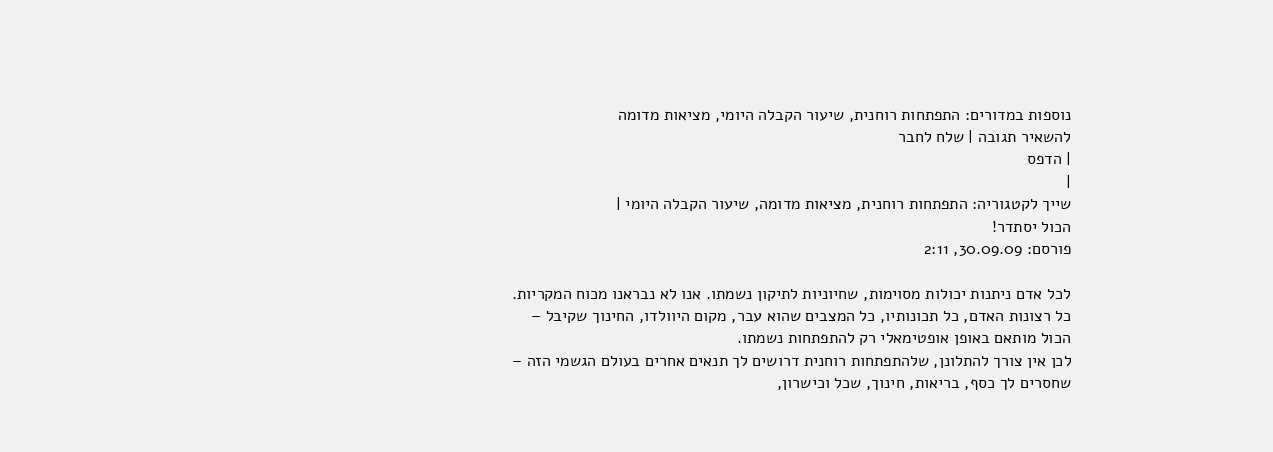נוספות במדורים: התפתחות רוחנית, שיעור הקבלה היומי, מציאות מדומה
להשאיר תגובה | שלח לחבר
| הדפס
|
שייך לקטגוריה: התפתחות רוחנית, מציאות מדומה, שיעור הקבלה היומי |
הכול יסתדר!
פורסם: 30.09.09, 2:11

לכל אדם ניתנות יכולות מסוימות, שחיוניות לתיקון נשמתו. אנו לא נבראנו מכוח המקריות. כל רצונות האדם, כל תכונותיו, כל המצבים שהוא עבר, מקום היוולדו, החינוך שקיבל – הכול מותאם באופן אופטימאלי רק להתפתחות נשמתו.
לכן אין צורך להתלונן, שלהתפתחות רוחנית דרושים לך תנאים אחרים בעולם הגשמי הזה – שחסרים לך כסף, בריאות, חינוך, שכל וכישרון,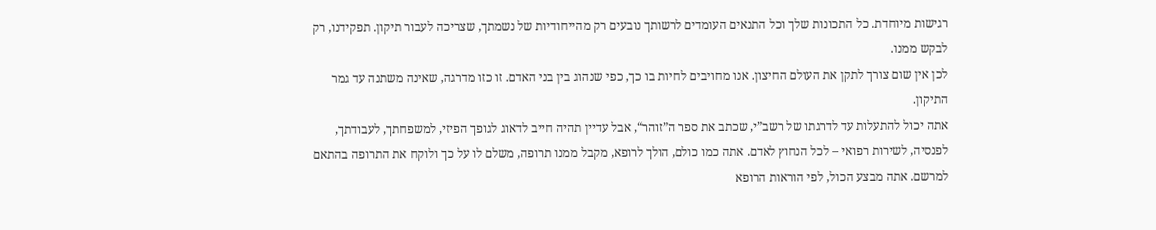רגישות מיוחדת. כל התכונות שלך וכל התנאים העומדים לרשותך נובעים רק מהייחודיות של נשמתך, שצריכה לעבור תיקון. תפקידנו, רק לבקש ממנו.
לכן אין שום צורך לתקן את העולם החיצון. אנו מחויבים לחיות בו כך, כפי שנהוג בין בני האדם. זו כזו מדרגה, שאינה משתנה עד גמר התיקון.
אתה יכול להתעלות עד לדרגתו של רשב”י, שכתב את ספר ה”זוהר“, אבל עדיין תהיה חייב לדאוג לגופך הפיזי, למשפחתך, לעבודתך, לפנסיה, לשירות רפואי – לכל הנחוץ לאדם. אתה כמו כולם, הולך לרופא, מקבל ממנו תרופה, משלם לו על כך ולוקח את התרופה בהתאם למרשם. אתה מבצע הכול, לפי הוראות הרופא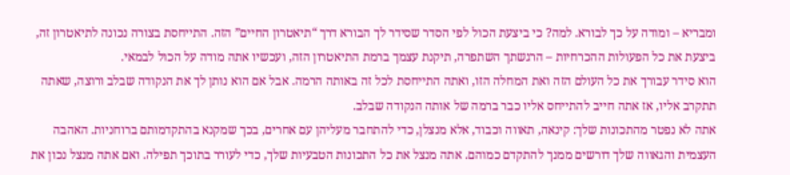ומבריא – ומודה על כך לבורא. למה? כי ביצעת הכול לפי הסדר שסידר לך הבורא דרך “תיאטרון החיים” הזה. התייחסת בצורה נכונה לתיאטרון זה, ביצעת את כל הפעולות ההכרחיות – הרגשתך השתפרה, תיקנת עצמך ברמת התיאטרון הזה, ועכשיו אתה מודה על הכול לבמאי.
הוא סידר עבורך את כל העולם הזה ואת המחלה הזו, ואתה התייחסת לכל זה באותה הרמה. אבל אם הוא נותן לך את הנקודה שבלב ורוצה, שאתה תתקרב אליו, אז אתה חייב להתייחס אליו כבר ברמה של אותה הנקודה שבלב.
אתה לא נפטר מהתכונות שלך: קינאה, תאווה וכבוד, אלא מנצלן, כדי להתחבר מעליהן עם אחרים, בכך שמקנא בהתקדמותם ברוחניות. האהבה העצמית והגאווה שלך דורשים ממנך להתקדם כמוהם. אתה מנצל את כל התכונות הטבעיות שלך, כדי לעורר בתוכך תפילה. ואם אתה מנצל נכון את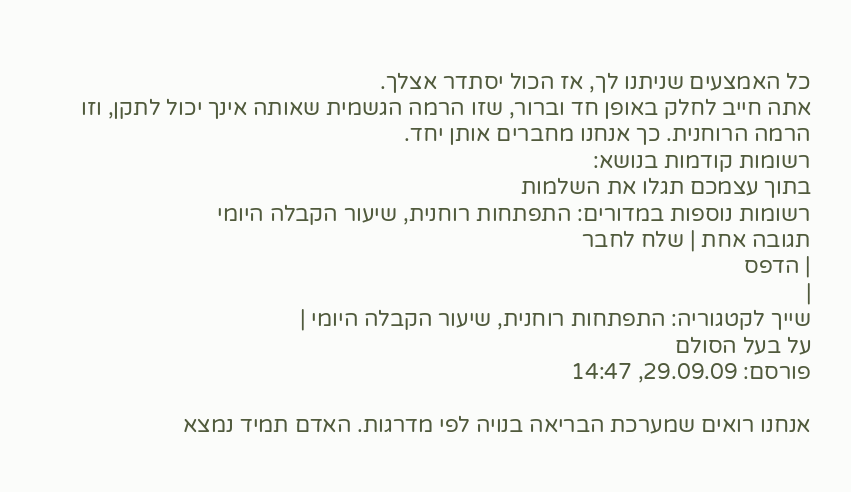כל האמצעים שניתנו לך, אז הכול יסתדר אצלך.
אתה חייב לחלק באופן חד וברור, שזו הרמה הגשמית שאותה אינך יכול לתקן, וזו הרמה הרוחנית. כך אנחנו מחברים אותן יחד.
רשומות קודמות בנושא:
בתוך עצמכם תגלו את השלמות
רשומות נוספות במדורים: התפתחות רוחנית, שיעור הקבלה היומי
תגובה אחת | שלח לחבר
| הדפס
|
שייך לקטגוריה: התפתחות רוחנית, שיעור הקבלה היומי |
על בעל הסולם
פורסם: 29.09.09, 14:47

אנחנו רואים שמערכת הבריאה בנויה לפי מדרגות. האדם תמיד נמצא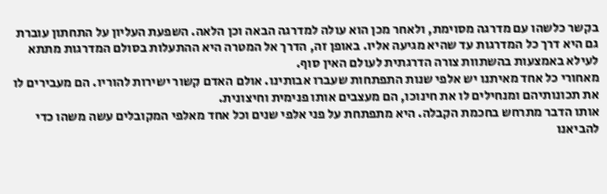בקשר כלשהו עם מדרגה מסוימת, ולאחר מכן הוא עולה למדרגה הבאה וכן הלאה. השפעת העליון על התחתון עוברת גם היא דרך כל המדרגות עד שהיא מגיעה אליו. באופן זה, הדרך אל המטרה היא ההתעלות בסולם המדרגות מתתא לעילא באמצעות בהשתוות צורה הדרגתית לעולם האין סוף.
מאחורי כל אחד מאיתנו יש אלפי שנות התפתחות שעברו אבותינו. אולם האדם קשור ישירות להוריו. הם מעבירים לו את תכונותיהם ומנחילים לו את חינוכו, הם מעצבים אותו פנימית וחיצונית.
אותו הדבר מתרחש בחכמת הקבלה. היא מתפתחת על פני אלפי שנים וכל אחד מאלפי המקובלים עשה משהו כדי להביאנו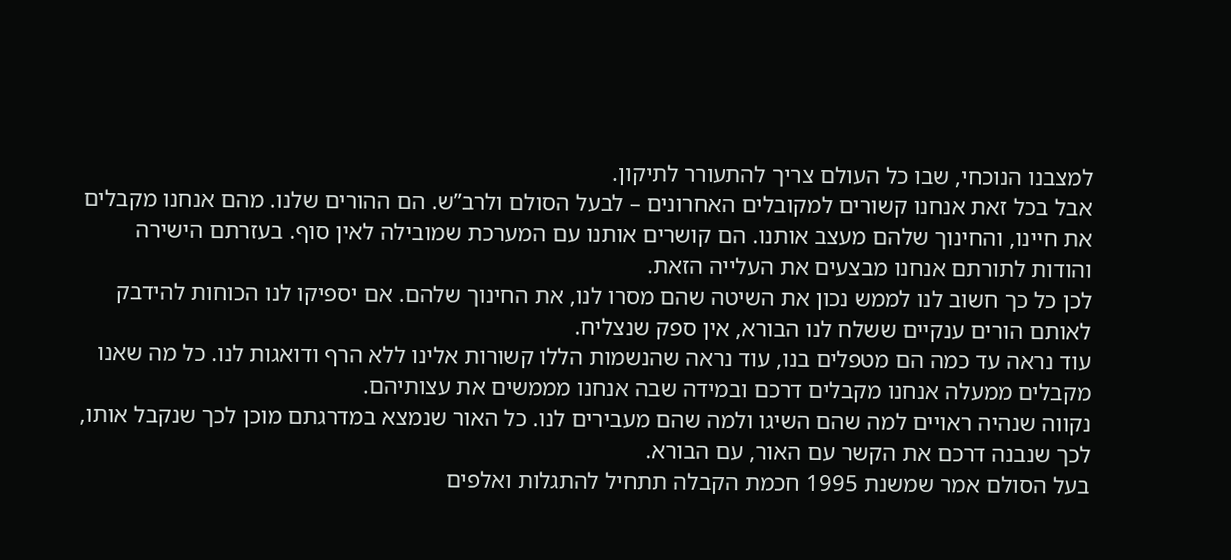למצבנו הנוכחי, שבו כל העולם צריך להתעורר לתיקון.
אבל בכל זאת אנחנו קשורים למקובלים האחרונים – לבעל הסולם ולרב”ש. הם ההורים שלנו. מהם אנחנו מקבלים את חיינו, והחינוך שלהם מעצב אותנו. הם קושרים אותנו עם המערכת שמובילה לאין סוף. בעזרתם הישירה והודות לתורתם אנחנו מבצעים את העלייה הזאת.
לכן כל כך חשוב לנו לממש נכון את השיטה שהם מסרו לנו, את החינוך שלהם. אם יספיקו לנו הכוחות להידבק לאותם הורים ענקיים ששלח לנו הבורא, אין ספק שנצליח.
עוד נראה עד כמה הם מטפלים בנו, עוד נראה שהנשמות הללו קשורות אלינו ללא הרף ודואגות לנו. כל מה שאנו מקבלים ממעלה אנחנו מקבלים דרכם ובמידה שבה אנחנו מממשים את עצותיהם.
נקווה שנהיה ראויים למה שהם השיגו ולמה שהם מעבירים לנו. כל האור שנמצא במדרגתם מוכן לכך שנקבל אותו, לכך שנבנה דרכם את הקשר עם האור, עם הבורא.
בעל הסולם אמר שמשנת 1995 חכמת הקבלה תתחיל להתגלות ואלפים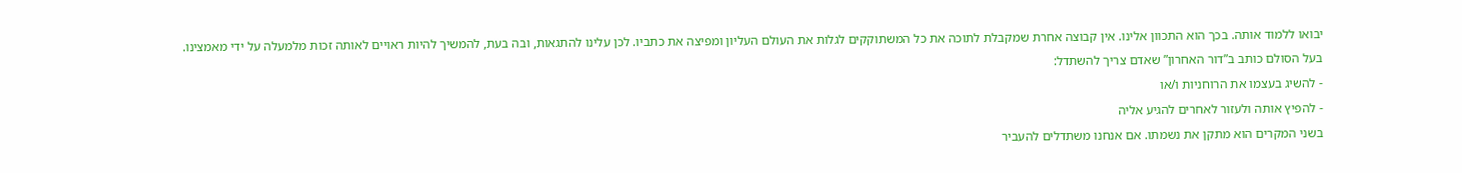יבואו ללמוד אותה. בכך הוא התכוון אלינו. אין קבוצה אחרת שמקבלת לתוכה את כל המשתוקקים לגלות את העולם העליון ומפיצה את כתביו. לכן עלינו להתגאות, ובה בעת, להמשיך להיות ראויים לאותה זכות מלמעלה על ידי מאמצינו.
בעל הסולם כותב ב”דור האחרון” שאדם צריך להשתדל:
- להשיג בעצמו את הרוחניות ו/או
- להפיץ אותה ולעזור לאחרים להגיע אליה
בשני המקרים הוא מתקן את נשמתו. אם אנחנו משתדלים להעביר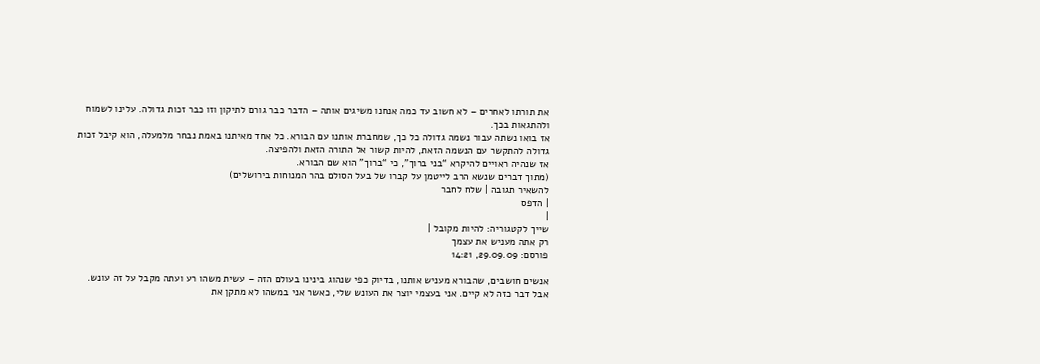את תורתו לאחרים – לא חשוב עד כמה אנחנו משיגים אותה – הדבר כבר גורם לתיקון וזו כבר זכות גדולה. עלינו לשמוח ולהתגאות בכך.
אז בואו נשתה עבור נשמה גדולה כל כך, שמחברת אותנו עם הבורא. כל אחד מאיתנו באמת נבחר מלמעלה, הוא קיבל זכות גדולה להתקשר עם הנשמה הזאת, להיות קשור אל התורה הזאת ולהפיצה.
אז שנהיה ראויים להיקרא “בני ברוך”, כי “ברוך” הוא שם הבורא.
(מתוך דברים שנשא הרב לייטמן על קברו של בעל הסולם בהר המנוחות בירושלים)
להשאיר תגובה | שלח לחבר
| הדפס
|
שייך לקטגוריה: להיות מקובל |
רק אתה מעניש את עצמך
פורסם: 29.09.09, 14:21

אנשים חושבים, שהבורא מעניש אותנו, בדיוק כפי שנהוג בינינו בעולם הזה – עשית משהו רע ועתה מקבל על זה עונש. אבל דבר כזה לא קיים. אני בעצמי יוצר את העונש שלי, כאשר אני במשהו לא מתקן את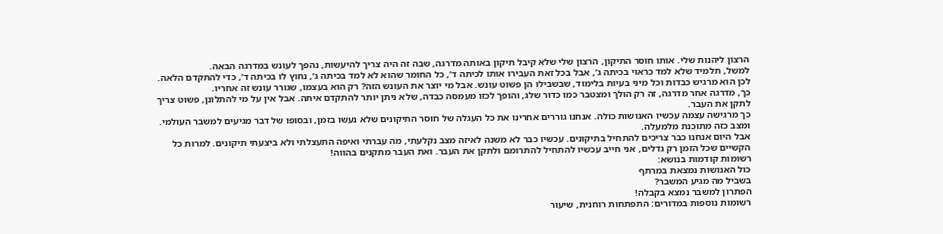הרצון ליהנות שלי. אותו חוסר התיקון, הרצון שלי שלא קיבל תיקון באותה מדרגה, שבה זה היה צריך להיעשות, נהפך לעונש במדרגה הבאה.
למשל, תלמיד שלא למד כראוי בכיתה ג’, אבל בכל זאת העבירו אותו לכיתה ד’, כל החומר שהוא לא למד בכיתה ג’, נחוץ לו בכיתה ד’, כדי להתקדם הלאה. לכן הוא מרגיש כבדות וכל מיני בעיות בלימוד, שבשבילו הן פשוט עונש. אבל מי יוצר את העונש הזה? רק הוא בעצמו, שגורר עונש זה אחריו.
כך, מדרגה אחר מדרגה, זה רק הולך ומצטבר כמו כדור שלג, והופך לכזו מעמסה כבדה, שלא ניתן יותר להתקדם איתה. אבל אין על מי להתלונן, פשוט צריך לתקן את העבר.
כך מרגישה עצמה עכשיו האנושות כולה. אנחנו גוררים אחרינו את כל העגלה של חוסר התיקונים שלא נעשו בזמן, ובסופו של דבר מגיעים למשבר העולמי. ומצב כזה מתוכנת מלמעלה.
אבל היום אנחנו כבר צריכים להתחיל בתיקונים. עכשיו כבר לא משנה לאיזה מצב נקלעתי, מה עברתי ואיפה התעצלתי ולא ביצעתי תיקונים. למרות כל הקשיים שכל הזמן רק גדלים, אני חייב עכשיו להתחיל להתרומם ולתקן את העבר. ואת העבר מתקנים בהווה!
רשומות קודמות בנושא:
כול האנושות נמצאת במרתף
בשביל מה מגיע המשבר?
הפתרון למשבר נמצא בקבלה!
רשומות נוספות במדורים: התפתחות רוחנית, שיעור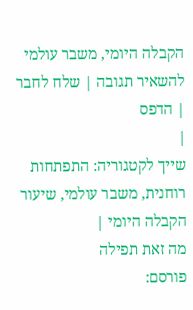הקבלה היומי, משבר עולמי
להשאיר תגובה | שלח לחבר
| הדפס
|
שייך לקטגוריה: התפתחות רוחנית, משבר עולמי, שיעור הקבלה היומי |
מה זאת תפילה
פורסם: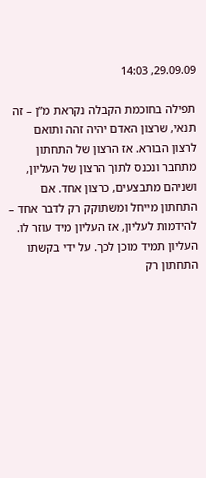29.09.09, 14:03

תפילה בחוכמת הקבלה נקראת מ”ן – זה תנאי, שרצון האדם יהיה זהה ותואם לרצון הבורא. אז הרצון של התחתון מתחבר ונכנס לתוך הרצון של העליון, ושניהם מתבצעים, כרצון אחד. אם התחתון מייחל ומשתוקק רק לדבר אחד – להידמות לעליון, אז העליון מיד עוזר לו. העליון תמיד מוכן לכך. על ידי בקשתו התחתון רק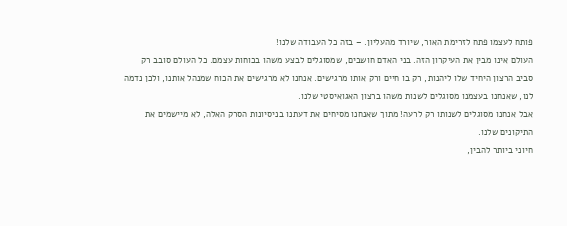פותח לעצמו פתח לזרימת האור, שיורד מהעליון. – בזה כל העבודה שלנו!
העולם אינו מבין את העיקרון הזה. בני האדם חושבים, שמסוגלים לבצע משהו בכוחות עצמם. כל העולם סובב רק סביב הרצון היחיד שלו ליהנות, רק בו חיים ורק אותו מרגישים. אנחנו לא מרגישים את הכוח שמנהל אותנו, ולכן נדמה לנו, שאנחנו בעצמנו מסוגלים לשנות משהו ברצון האגואיסטי שלנו.
אבל אנחנו מסוגלים לשנותו רק לרעה! מתוך שאנחנו מסיחים את דעתנו בניסיונות הסרק האלה, לא מיישמים את התיקונים שלנו.
חיוני ביותר להבין,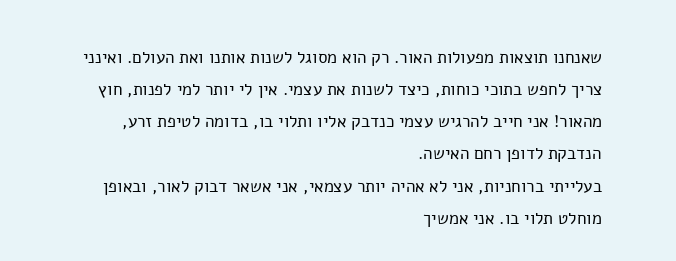שאנחנו תוצאות מפעולות האור. רק הוא מסוגל לשנות אותנו ואת העולם. ואינני צריך לחפש בתוכי כוחות, כיצד לשנות את עצמי. אין לי יותר למי לפנות, חוץ מהאור! אני חייב להרגיש עצמי כנדבק אליו ותלוי בו, בדומה לטיפת זרע, הנדבקת לדופן רחם האישה.
בעלייתי ברוחניות, אני לא אהיה יותר עצמאי, אני אשאר דבוק לאור, ובאופן מוחלט תלוי בו. אני אמשיך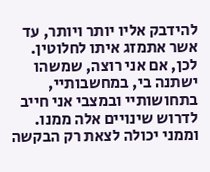להידבק אליו יותר ויותר, עד אשר אתמזג איתו לחלוטין. לכן, אם אני רוצה, שמשהו ישתנה בי, במחשבותיי, בתחושותיי ובמצבי אני חייב לדרוש שינויים אלה ממנו. וממני יכולה לצאת רק הבקשה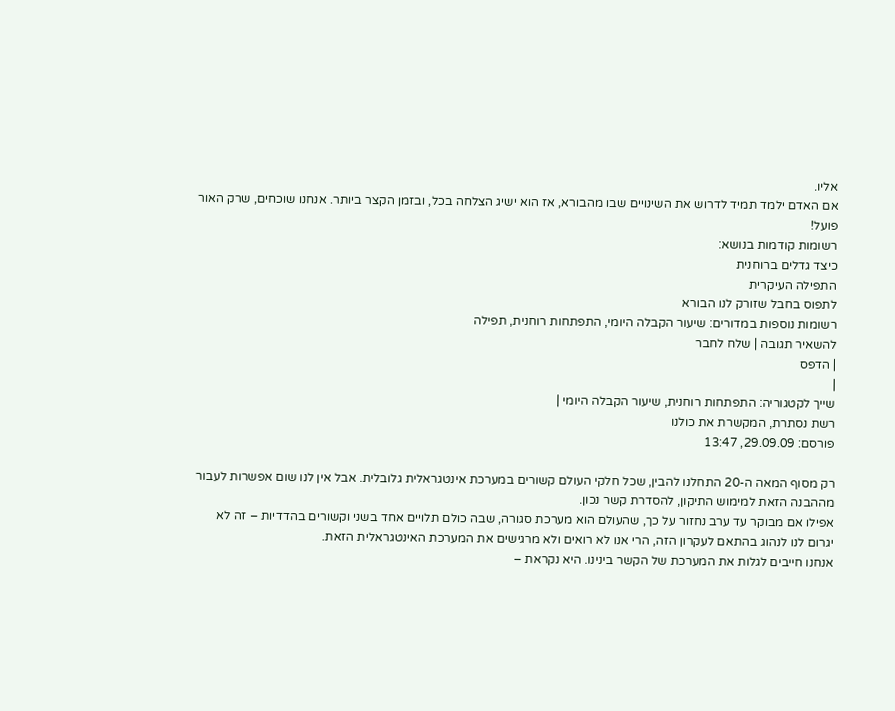אליו.
אם האדם ילמד תמיד לדרוש את השינויים שבו מהבורא, אז הוא ישיג הצלחה בכל, ובזמן הקצר ביותר. אנחנו שוכחים, שרק האור פועל!
רשומות קודמות בנושא:
כיצד גדלים ברוחנית
התפילה העיקרית
לתפוס בחבל שזורק לנו הבורא
רשומות נוספות במדורים: שיעור הקבלה היומי, התפתחות רוחנית, תפילה
להשאיר תגובה | שלח לחבר
| הדפס
|
שייך לקטגוריה: התפתחות רוחנית, שיעור הקבלה היומי |
רשת נסתרת, המקשרת את כולנו
פורסם: 29.09.09, 13:47

רק מסוף המאה ה-20 התחלנו להבין, שכל חלקי העולם קשורים במערכת אינטגראלית גלובלית. אבל אין לנו שום אפשרות לעבור מההבנה הזאת למימוש התיקון, להסדרת קשר נכון.
אפילו אם מבוקר עד ערב נחזור על כך, שהעולם הוא מערכת סגורה, שבה כולם תלויים אחד בשני וקשורים בהדדיות – זה לא יגרום לנו לנהוג בהתאם לעקרון הזה, הרי אנו לא רואים ולא מרגישים את המערכת האינטגראלית הזאת.
אנחנו חייבים לגלות את המערכת של הקשר בינינו. היא נקראת –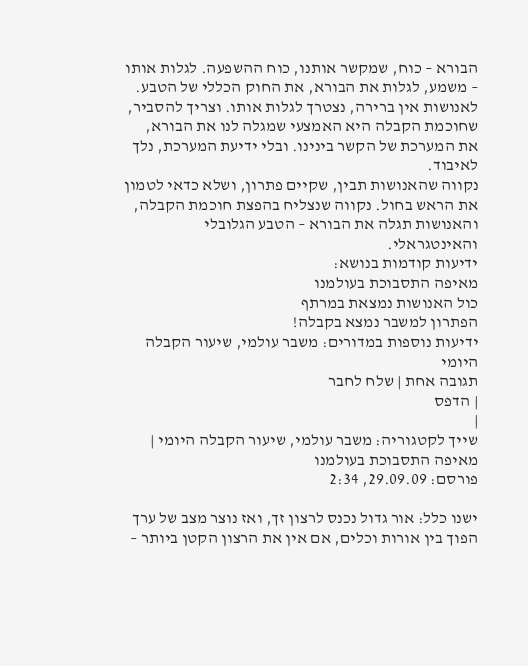הבורא – כוח, שמקשר אותנו, כוח ההשפעה. לגלות אותו – משמע, לגלות את הבורא, את החוק הכללי של הטבע.
לאנושות אין ברירה, נצטרך לגלות אותו. וצריך להסביר, שחוכמת הקבלה היא האמצעי שמגלה לנו את הבורא, את המערכת של הקשר בינינו. ובלי ידיעת המערכת, נלך לאיבוד.
נקווה שהאנושות תבין, שקיים פתרון, ושלא כדאי לטמון את הראש בחול. נקווה שנצליח בהפצת חוכמת הקבלה, והאנושות תגלה את הבורא – הטבע הגלובלי והאינטגראלי.
ידיעות קודמות בנושא:
מאיפה התסבוכת בעולמנו
כול האנושות נמצאת במרתף
הפתרון למשבר נמצא בקבלה!
ידיעות נוספות במדורים: משבר עולמי, שיעור הקבלה היומי
תגובה אחת | שלח לחבר
| הדפס
|
שייך לקטגוריה: משבר עולמי, שיעור הקבלה היומי |
מאיפה התסבוכת בעולמנו
פורסם: 29.09.09, 2:34

ישנו כלל: אור גדול נכנס לרצון זך, ואז נוצר מצב של ערך הפוך בין אורות וכלים, אם אין את הרצון הקטן ביותר –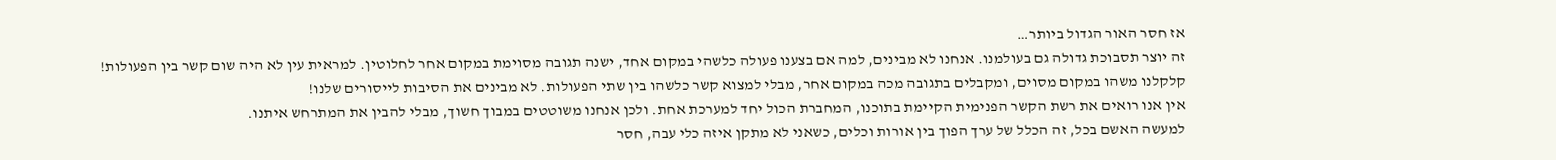אז חסר האור הגדול ביותר…
זה יוצר תסבוכת גדולה גם בעולמנו. אנחנו לא מבינים, למה אם בצענו פעולה כלשהי במקום אחד, ישנה תגובה מסוימת במקום אחר לחלוטין. למראית עין לא היה שום קשר בין הפעולות! קלקלנו משהו במקום מסוים, ומקבלים בתגובה מכה במקום אחר, מבלי למצוא קשר כלשהו בין שתי הפעולות. לא מבינים את הסיבות לייסורים שלנו!
אין אנו רואים את רשת הקשר הפנימית הקיימת בתוכנו, המחברת הכול יחד למערכת אחת. ולכן אנחנו משוטטים במבוך חשוך, מבלי להבין את המתרחש איתנו.
למעשה האשם בכל, זה הכלל של ערך הפוך בין אורות וכלים, כשאני לא מתקן איזה כלי עבה, חסר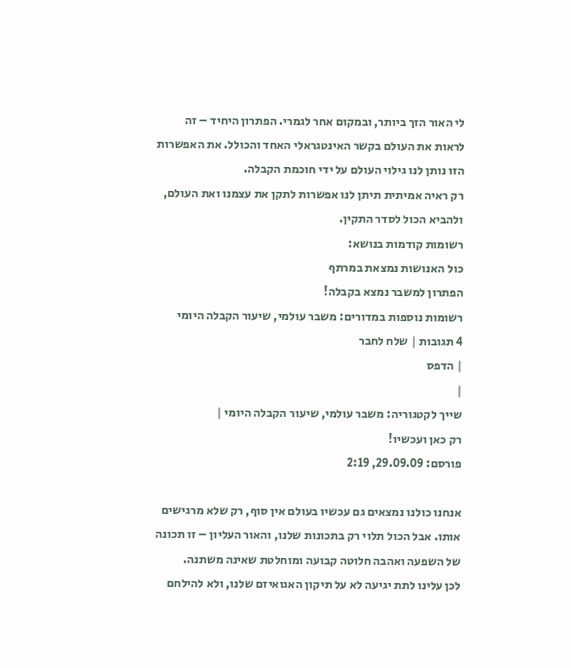לי האור הזך ביותר, ובמקום אחר לגמרי. הפתרון היחיד – זה לראות את העולם בקשר האינטגראלי האחד והכולל. את האפשרות הזו נותן לנו גילוי העולם על ידי חוכמת הקבלה.
רק ראיה אמיתית תיתן לנו אפשרות לתקן את עצמנו ואת העולם, ולהביא הכול לסדר התקין.
רשומות קודמות בנושא:
כול האנושות נמצאת במרתף
הפתרון למשבר נמצא בקבלה!
רשומות נוספות במדורים: משבר עולמי, שיעור הקבלה היומי
4 תגובות | שלח לחבר
| הדפס
|
שייך לקטגוריה: משבר עולמי, שיעור הקבלה היומי |
רק כאן ועכשיו!
פורסם: 29.09.09, 2:19

אנחנו כולנו נמצאים גם עכשיו בעולם אין סוף, רק שלא מרגישים אותו. אבל הכול תלוי רק בתכונות שלנו, והאור העליון – זו תכונה של השפעה ואהבה חלוטה קבועה ומוחלטת שאינה משתנה.
לכן עלינו לתת יגיעה לא על תיקון האגואיזם שלנו, ולא להילחם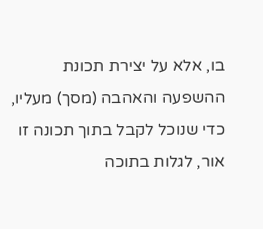בו, אלא על יצירת תכונת ההשפעה והאהבה (מסך) מעליו, כדי שנוכל לקבל בתוך תכונה זו אור, לגלות בתוכה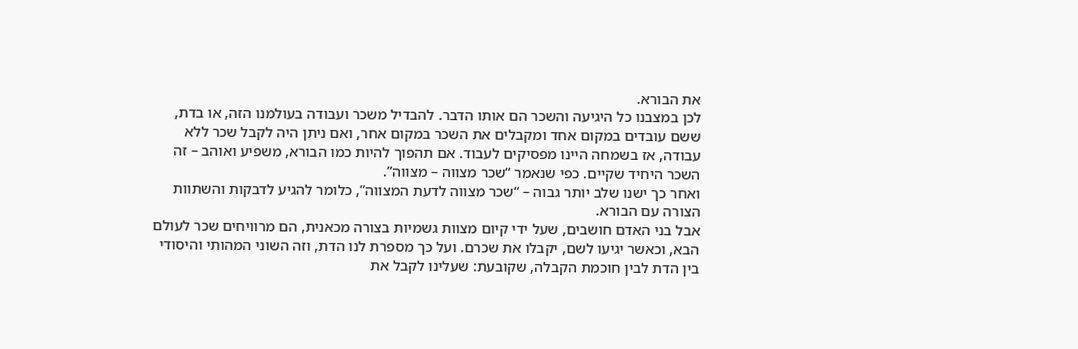את הבורא.
לכן במצבנו כל היגיעה והשכר הם אותו הדבר. להבדיל משכר ועבודה בעולמנו הזה, או בדת, ששם עובדים במקום אחד ומקבלים את השכר במקום אחר, ואם ניתן היה לקבל שכר ללא עבודה, אז בשמחה היינו מפסיקים לעבוד. אם תהפוך להיות כמו הבורא, משפיע ואוהב – זה השכר היחיד שקיים. כפי שנאמר “שכר מצווה – מצווה”.
ואחר כך ישנו שלב יותר גבוה – “שכר מצווה לדעת המצווה”, כלומר להגיע לדבקות והשתוות הצורה עם הבורא.
אבל בני האדם חושבים, שעל ידי קיום מצוות גשמיות בצורה מכאנית, הם מרוויחים שכר לעולם הבא, וכאשר יגיעו לשם, יקבלו את שכרם. ועל כך מספרת לנו הדת, וזה השוני המהותי והיסודי בין הדת לבין חוכמת הקבלה, שקובעת: שעלינו לקבל את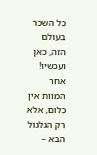כל השכר בעולם הזה, כאן ועכשיו!
אחר המוות אין כלום, אלא רק הגלגול הבא –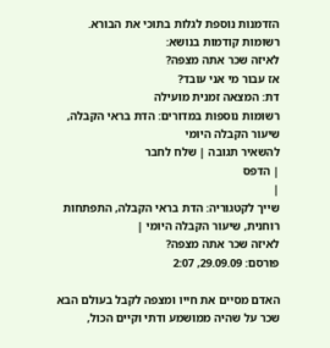הזדמנות נוספת לגלות בתוכי את הבורא.
רשומות קודמות בנושא:
לאיזה שכר אתה מצפה?
אז עבור מי אני עובד?
דת: המצאה זמנית מועילה
רשומות נוספות במדורים: הדת בראי הקבלה, שיעור הקבלה היומי
להשאיר תגובה | שלח לחבר
| הדפס
|
שייך לקטגוריה: הדת בראי הקבלה, התפתחות רוחנית, שיעור הקבלה היומי |
לאיזה שכר אתה מצפה?
פורסם: 29.09.09, 2:07

האדם מסיים את חייו ומצפה לקבל בעולם הבא שכר על שהיה ממושמע ודתי וקיים הכול,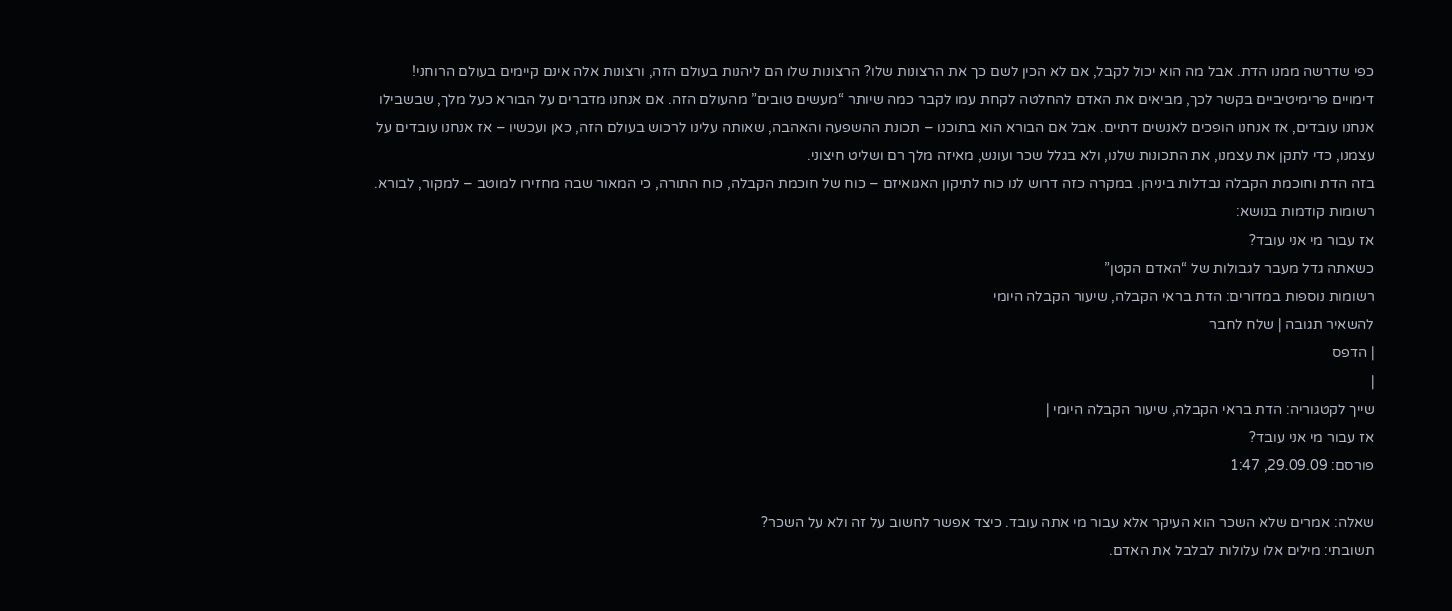כפי שדרשה ממנו הדת. אבל מה הוא יכול לקבל, אם לא הכין לשם כך את הרצונות שלו? הרצונות שלו הם ליהנות בעולם הזה, ורצונות אלה אינם קיימים בעולם הרוחני!
דימויים פרימיטיביים בקשר לכך, מביאים את האדם להחלטה לקחת עמו לקבר כמה שיותר “מעשים טובים” מהעולם הזה. אם אנחנו מדברים על הבורא כעל מלך, שבשבילו אנחנו עובדים, אז אנחנו הופכים לאנשים דתיים. אבל אם הבורא הוא בתוכנו – תכונת ההשפעה והאהבה, שאותה עלינו לרכוש בעולם הזה, כאן ועכשיו – אז אנחנו עובדים על עצמנו, כדי לתקן את עצמנו, את התכונות שלנו, ולא בגלל שכר ועונש, מאיזה מלך רם ושליט חיצוני.
בזה הדת וחוכמת הקבלה נבדלות ביניהן. במקרה כזה דרוש לנו כוח לתיקון האגואיזם – כוח של חוכמת הקבלה, כוח התורה, כי המאור שבה מחזירו למוטב – למקור, לבורא.
רשומות קודמות בנושא:
אז עבור מי אני עובד?
כשאתה גדל מעבר לגבולות של “האדם הקטן”
רשומות נוספות במדורים: הדת בראי הקבלה, שיעור הקבלה היומי
להשאיר תגובה | שלח לחבר
| הדפס
|
שייך לקטגוריה: הדת בראי הקבלה, שיעור הקבלה היומי |
אז עבור מי אני עובד?
פורסם: 29.09.09, 1:47

שאלה: אמרים שלא השכר הוא העיקר אלא עבור מי אתה עובד. כיצד אפשר לחשוב על זה ולא על השכר?
תשובתי: מילים אלו עלולות לבלבל את האדם.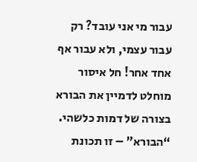עבור מי אני עובד? רק עבור עצמי, ולא עבור אף אחד אחר! חל איסור מוחלט לדמיין את הבורא בצורה של דמות כלשהי. “הבורא” – זו תכונת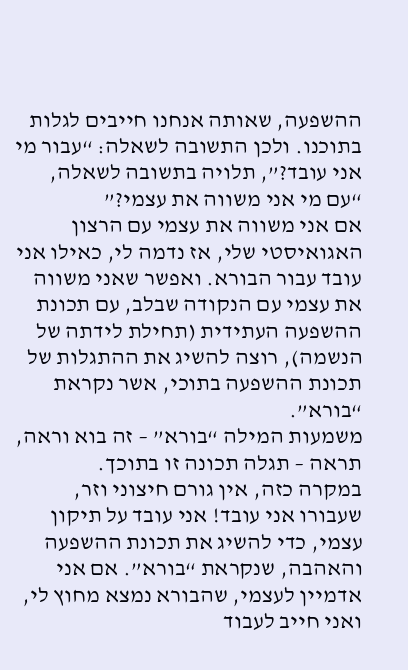ההשפעה, שאותה אנחנו חייבים לגלות בתוכנו. ולכן התשובה לשאלה: “עבור מי אני עובד?”, תלויה בתשובה לשאלה, “עם מי אני משווה את עצמי?”
אם אני משווה את עצמי עם הרצון האגואיסטי שלי, אז נדמה לי, כאילו אני עובד עבור הבורא. ואפשר שאני משווה את עצמי עם הנקודה שבלב, עם תכונת ההשפעה העתידית (תחילת לידתה של הנשמה), רוצה להשיג את ההתגלות של תכונת ההשפעה בתוכי, אשר נקראת “בורא”.
משמעות המילה “בורא” – זה בוא וראה, תראה – תגלה תכונה זו בתוכך.
במקרה כזה, אין גורם חיצוני וזר, שעבורו אני עובד! אני עובד על תיקון עצמי, כדי להשיג את תכונת ההשפעה והאהבה, שנקראת “בורא”. אם אני אדמיין לעצמי, שהבורא נמצא מחוץ לי, ואני חייב לעבוד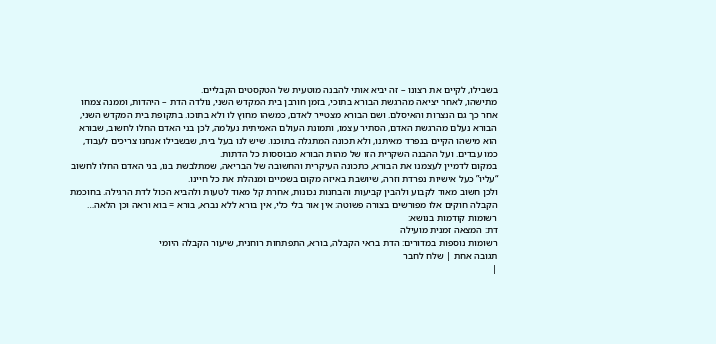בשבילו, לקיים את רצונו – זה יביא אותי להבנה מוטעית של הטקסטים הקבליים.
מתישהו, לאחר יציאה מהרגשת הבורא בתוכי, בזמן חורבן בית המקדש השני, נולדה הדת – היהדות, וממנה צמחו אחר כך גם הנצרות והאיסלם. ושם הבורא מצטייר לאדם, כמשהו מחוץ לו ולא בתוכו. בתקופת בית המקדש השני, הבורא נעלם מהרגשת האדם, הסתיר עצמו, ותמונת העולם האמיתית נעלמה, לכן בני האדם החלו לחשוב, שבורא הוא מישהו הקיים בנפרד מאיתנו, ולא תכונה המתגלה בתוכנו. שיש לנו בעל בית, שבשבילו אנחנו צריכים לעבוד, כמו עבדים. ועל ההבנה השקרית הזו של מהות הבורא מבוססות כל הדתות.
במקום לדמיין לעצמנו את הבורא, כתכונה העיקרית והחשובה של הבריאה, שמתלבשת בנו, בני האדם החלו לחשוב “עליו” כעל אישיות נפרדת וזרה, שיושבת באיזה מקום בשמיים ומנהלת את כל חיינו.
ולכן חשוב מאוד לקבוע ולהבין קביעות והבחנות נכונות, אחרת קל מאוד לטעות ולהביא הכול לדת הרגילה. בחוכמת הקבלה חוקים אלו מפורשים בצורה פשוטה: אין אור בלי כלי, אין בורא ללא נברא, בורא = בוא וראה וכן הלאה…
רשומות קודמות בנושא:
דת: המצאה זמנית מועילה
רשומות נוספות במדורים: הדת בראי הקבלה, בורא, התפתחות רוחנית, שיעור הקבלה היומי
תגובה אחת | שלח לחבר
|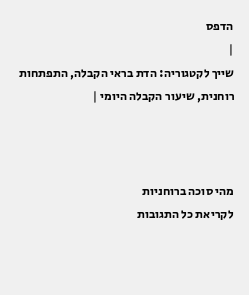הדפס
|
שייך לקטגוריה: הדת בראי הקבלה, התפתחות רוחנית, שיעור הקבלה היומי |



מהי סוכה ברוחניות
לקריאת כל התגובות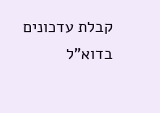קבלת עדכונים בדוא"ל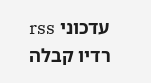עדכוני rss
רדיו קבלה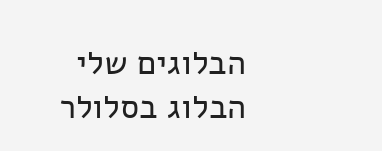הבלוגים שלי
הבלוג בסלולר